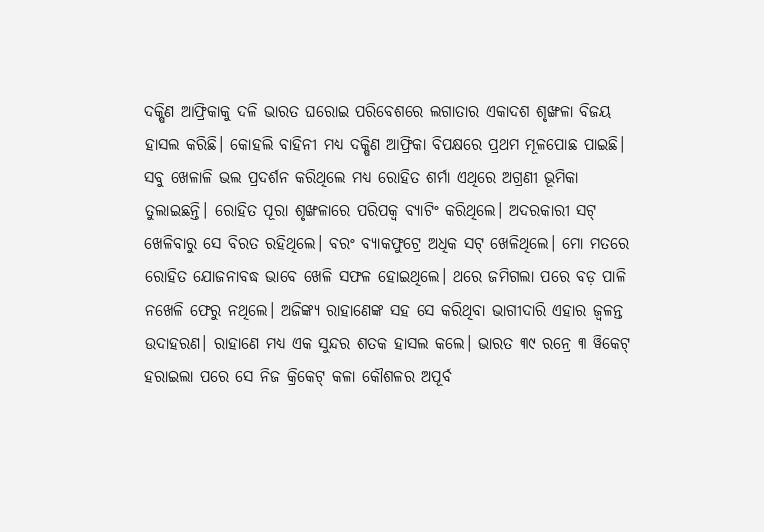ଦକ୍ଷିଣ ଆଫ୍ରିକାକୁ ଦଳି ଭାରତ ଘରୋଇ ପରିବେଶରେ ଲଗାତାର ଏକାଦଶ ଶୃଙ୍ଖଳା ବିଜୟ ହାସଲ କରିଛି। କୋହଲି ବାହିନୀ ମଧ୍ୟ ଦକ୍ଷିଣ ଆଫ୍ରିକା ବିପକ୍ଷରେ ପ୍ରଥମ ମୂଳପୋଛ ପାଇଛି। ସବୁ ଖେଳାଳି ଭଲ ପ୍ରଦର୍ଶନ କରିଥିଲେ ମଧ୍ୟ ରୋହିତ ଶର୍ମା ଏଥିରେ ଅଗ୍ରଣୀ ଭୂମିକା ତୁଲାଇଛନ୍ତି। ରୋହିତ ପୂରା ଶୃଙ୍ଖଳାରେ ପରିପକ୍ବ ବ୍ୟାଟିଂ କରିଥିଲେ। ଅଦରକାରୀ ସଟ୍ ଖେଳିବାରୁ ସେ ବିରତ ରହିଥିଲେ। ବରଂ ବ୍ୟାକଫୁଟ୍ରେ ଅଧିକ ସଟ୍ ଖେଳିଥିଲେ। ମୋ ମତରେ ରୋହିତ ଯୋଜନାବଦ୍ଧ ଭାବେ ଖେଳି ସଫଳ ହୋଇଥିଲେ। ଥରେ ଜମିଗଲା ପରେ ବଡ଼ ପାଳି ନଖେଳି ଫେରୁ ନଥିଲେ। ଅଜିଙ୍କ୍ୟ ରାହାଣେଙ୍କ ସହ ସେ କରିଥିବା ଭାଗୀଦାରି ଏହାର ଜ୍ବଳନ୍ତ ଉଦାହରଣ। ରାହାଣେ ମଧ୍ୟ ଏକ ସୁନ୍ଦର ଶତକ ହାସଲ କଲେ। ଭାରତ ୩୯ ରନ୍ରେ ୩ ୱିକେଟ୍ ହରାଇଲା ପରେ ସେ ନିଜ କ୍ରିକେଟ୍ କଳା କୌଶଳର ଅପୂର୍ବ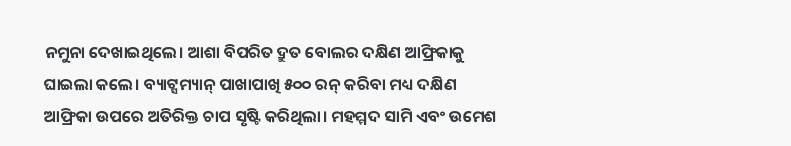ନମୁନା ଦେଖାଇଥିଲେ। ଆଶା ବିପରିତ ଦ୍ରୁତ ବୋଲର ଦକ୍ଷିଣ ଆଫ୍ରିକାକୁ ଘାଇଲା କଲେ। ବ୍ୟାଟ୍ସମ୍ୟାନ୍ ପାଖାପାଖି ୫୦୦ ରନ୍ କରିବା ମଧ୍ୟ ଦକ୍ଷିଣ ଆଫ୍ରିକା ଉପରେ ଅତିରିକ୍ତ ଚାପ ସୃଷ୍ଟି କରିଥିଲା। ମହମ୍ମଦ ସାମି ଏବଂ ଉମେଶ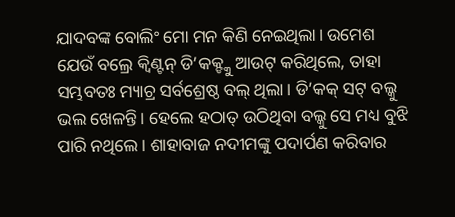ଯାଦବଙ୍କ ବୋଲିଂ ମୋ ମନ କିଣି ନେଇଥିଲା। ଉମେଶ ଯେଉଁ ବଲ୍ରେ କ୍ବିଣ୍ଟନ୍ ଡି’କକ୍ଙ୍କୁ ଆଉଟ୍ କରିଥିଲେ, ତାହା ସମ୍ଭବତଃ ମ୍ୟାଚ୍ର ସର୍ବଶ୍ରେଷ୍ଠ ବଲ୍ ଥିଲା। ଡି’କକ୍ ସଟ୍ ବଲ୍କୁ ଭଲ ଖେଳନ୍ତି। ହେଲେ ହଠାତ୍ ଉଠିଥିବା ବଲ୍କୁ ସେ ମଧ୍ୟ ବୁଝି ପାରି ନଥିଲେ। ଶାହାବାଜ ନଦୀମଙ୍କୁ ପଦାର୍ପଣ କରିବାର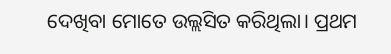ଦେଖିବା ମୋତେ ଉଲ୍ଲସିତ କରିଥିଲା। ପ୍ରଥମ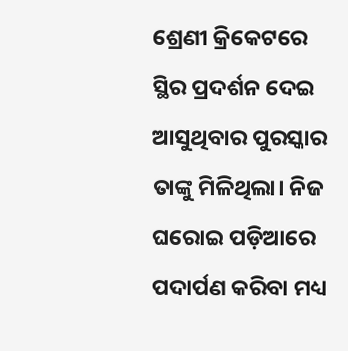ଶ୍ରେଣୀ କ୍ରିକେଟରେ ସ୍ଥିର ପ୍ରଦର୍ଶନ ଦେଇ ଆସୁଥିବାର ପୁରସ୍କାର ତାଙ୍କୁ ମିଳିଥିଲା। ନିଜ ଘରୋଇ ପଡ଼ିଆରେ ପଦାର୍ପଣ କରିବା ମଧ୍ୟ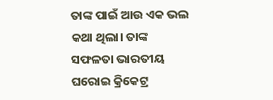ତାଙ୍କ ପାଇଁ ଆଉ ଏକ ଭଲ କଥା ଥିଲା। ତାଙ୍କ ସଫଳତା ଭାରତୀୟ ଘରୋଇ କ୍ରିକେଟ୍ର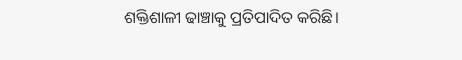ଶକ୍ତିଶାଳୀ ଢାଞ୍ଚାକୁ ପ୍ରତିପାଦିତ କରିଛି।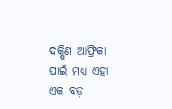ଦକ୍ଷିଣ ଆଫ୍ରିକା ପାଇଁ ମଧ୍ୟ ଏହା ଏକ ବଡ଼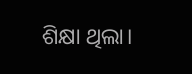ଶିକ୍ଷା ଥିଲା।